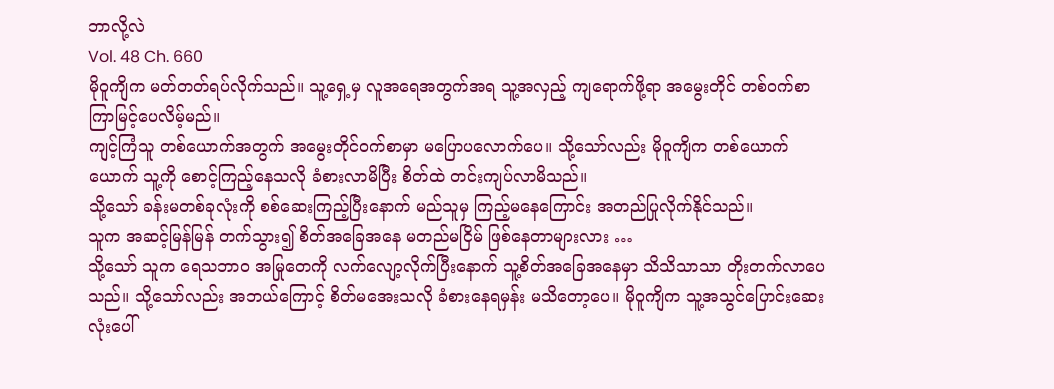ဘာလို့လဲ
Vol. 48 Ch. 660
မိုဝူကျိက မတ်တတ်ရပ်လိုက်သည်။ သူ့ရှေ့မှ လူအရေအတွက်အရ သူ့အလှည့် ကျရောက်ဖို့ရာ အမွေးတိုင် တစ်ဝက်စာ ကြာမြင့်ပေလိမ့်မည်။
ကျင့်ကြံသူ တစ်ယောက်အတွက် အမွေးတိုင်ဝက်စာမှာ မပြောပလောက်ပေ။ သို့သော်လည်း မိုဝူကျိက တစ်ယောက်ယောက် သူ့ကို စောင့်ကြည့်နေသလို ခံစားလာမိပြီး စိတ်ထဲ တင်းကျပ်လာမိသည်။
သို့သော် ခန်းမတစ်ခုလုံးကို စစ်ဆေးကြည့်ပြီးနောက် မည်သူမှ ကြည့်မနေကြောင်း အတည်ပြုလိုက်နိုင်သည်။
သူက အဆင့်မြန်မြန် တက်သွား၍ စိတ်အခြေအနေ မတည်မငြိမ် ဖြစ်နေတာများလား …
သို့သော် သူက ရေသဘာဝ အမြုတေကို လက်လျော့လိုက်ပြီးနောက် သူ့စိတ်အခြေအနေမှာ သိသိသာသာ တိုးတက်လာပေသည်။ သို့သော်လည်း အဘယ်ကြောင့် စိတ်မအေးသလို ခံစားနေရမှန်း မသိတော့ပေ။ မိုဝူကျိက သူ့အသွင်ပြောင်းဆေးလုံးပေါ်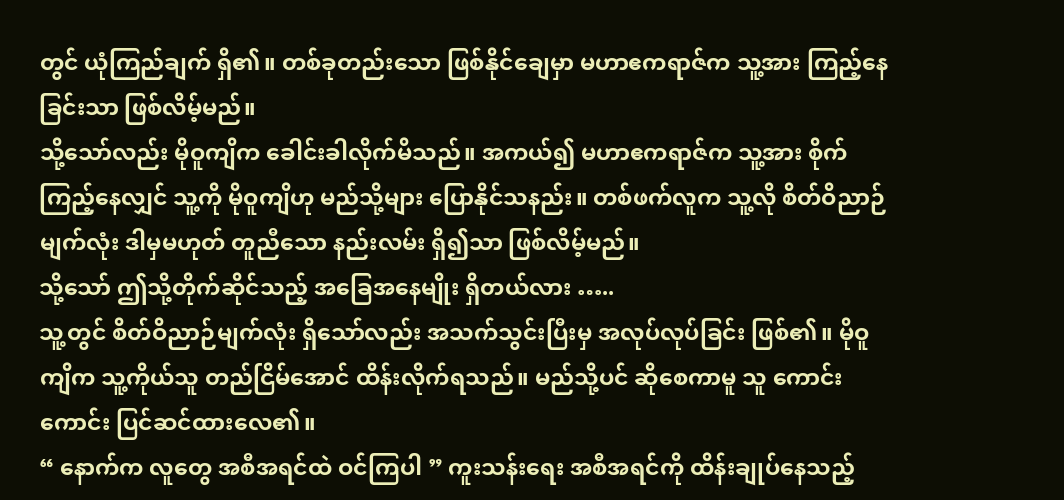တွင် ယုံကြည်ချက် ရှိ၏။ တစ်ခုတည်းသော ဖြစ်နိုင်ချေမှာ မဟာဧကရာဇ်က သူ့အား ကြည့်နေခြင်းသာ ဖြစ်လိမ့်မည်။
သို့သော်လည်း မိုဝူကျိက ခေါင်းခါလိုက်မိသည်။ အကယ်၍ မဟာဧကရာဇ်က သူ့အား စိုက်ကြည့်နေလျှင် သူ့ကို မိုဝူကျိဟု မည်သို့များ ပြောနိုင်သနည်း။ တစ်ဖက်လူက သူ့လို စိတ်ဝိညာဉ်မျက်လုံး ဒါမှမဟုတ် တူညီသော နည်းလမ်း ရှိ၍သာ ဖြစ်လိမ့်မည်။
သို့သော် ဤသို့တိုက်ဆိုင်သည့် အခြေအနေမျိုး ရှိတယ်လား …..
သူ့တွင် စိတ်ဝိညာဉ်မျက်လုံး ရှိသော်လည်း အသက်သွင်းပြီးမှ အလုပ်လုပ်ခြင်း ဖြစ်၏။ မိုဝူကျိက သူ့ကိုယ်သူ တည်ငြိမ်အောင် ထိန်းလိုက်ရသည်။ မည်သို့ပင် ဆိုစေကာမူ သူ ကောင်းကောင်း ပြင်ဆင်ထားလေ၏။
“ နောက်က လူတွေ အစီအရင်ထဲ ဝင်ကြပါ ” ကူးသန်းရေး အစီအရင်ကို ထိန်းချုပ်နေသည့်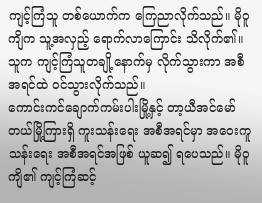ကျင့်ကြံသူ တစ်ယောက်က ကြေညာလိုက်သည်။ မိုဝူကျိက သူ့အလှည့် ရောက်လာကြောင်း သိလိုက်၏။
သူက ကျင့်ကြံသူတချို့နောက်မှ လိုက်သွားကာ အစီအရင်ထဲ ဝင်သွားလိုက်သည်။
ကောင်းကင်ချောက်ကမ်းပါးမြို့နှင့် တာ့ယီအင်မော်တယ်မြို့ကြားရှိ ကူးသန်းရေး အစီအရင်မှာ အဝေးကူသန်းရေး အစီအရင်အဖြစ် ယူဆ၍ ရပေသည်။ မိုဝူကျိ၏ ကျင့်ကြံဆင့်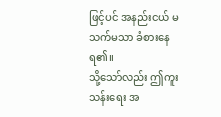ဖြင့်ပင် အနည်းငယ် မသက်မသာ ခံစားနေရ၏။
သို့သော်လည်း ဤကူးသန်းရေး အ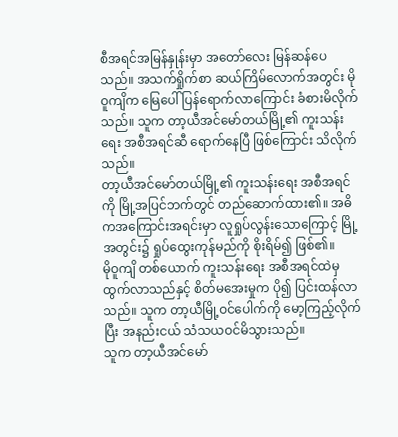စီအရင်အမြန်နှုန်းမှာ အတော်လေး မြန်ဆန်ပေသည်။ အသက်ရှိုက်စာ ဆယ်ကြိမ်လောက်အတွင်း မိုဝူကျိက မြေပေါ် ပြန်ရောက်လာကြောင်း ခံစားမိလိုက်သည်။ သူက တာ့ယီအင်မော်တယ်မြို့၏ ကူးသန်းရေး အစီအရင်ဆီ ရောက်နေပြီ ဖြစ်ကြောင်း သိလိုက်သည်။
တာ့ယီအင်မော်တယ်မြို့၏ ကူးသန်းရေး အစီအရင်ကို မြို့အပြင်ဘက်တွင် တည်ဆောက်ထား၏။ အဓိကအကြောင်းအရင်းမှာ လူရှုပ်လွန်းသောကြောင့် မြို့အတွင်း၌ ရှုပ်ထွေးကုန်မည်ကို စိုးရိမ်၍ ဖြစ်၏။
မိုဝူကျိ တစ်ယောက် ကူးသန်းရေး အစီအရင်ထဲမှ ထွက်လာသည်နှင့် စိတ်မအေးမှုက ပို၍ ပြင်းထန်လာသည်။ သူက တာ့ယီမြို့ဝင်ပေါက်ကို မော့ကြည့်လိုက်ပြီး အနည်းငယ် သံသယဝင်မိသွားသည်။
သူက တာ့ယီအင်မော်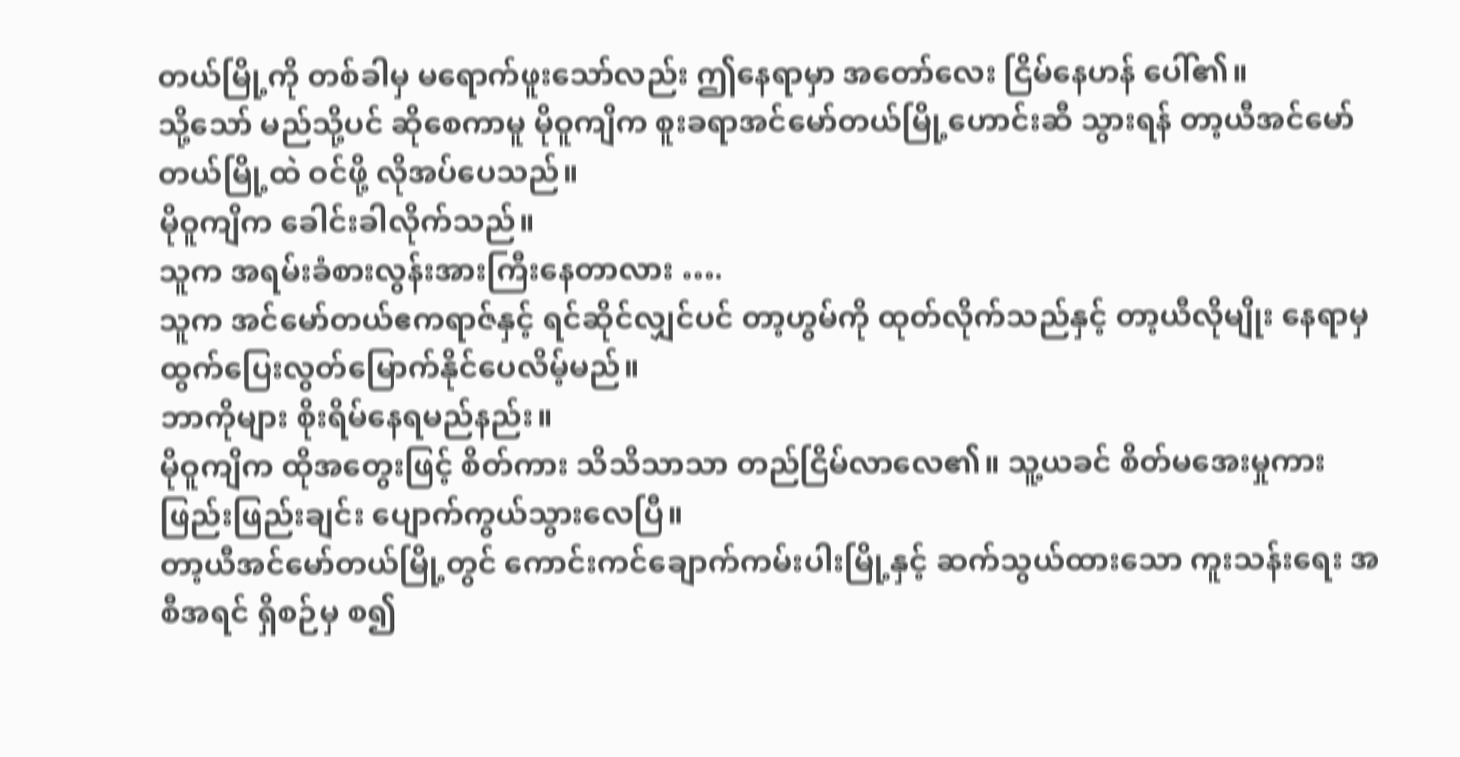တယ်မြို့ကို တစ်ခါမှ မရောက်ဖူးသော်လည်း ဤနေရာမှာ အတော်လေး ငြိမ်နေဟန် ပေါ်၏။
သို့သော် မည်သို့ပင် ဆိုစေကာမူ မိုဝူကျိက စူးခရာအင်မော်တယ်မြို့ဟောင်းဆီ သွားရန် တာ့ယီအင်မော်တယ်မြို့ထဲ ဝင်ဖို့ လိုအပ်ပေသည်။
မိုဝူကျိက ခေါင်းခါလိုက်သည်။
သူက အရမ်းခံစားလွန်းအားကြီးနေတာလား ….
သူက အင်မော်တယ်ဧကရာဇ်နှင့် ရင်ဆိုင်လျှင်ပင် တာ့ဟွမ်ကို ထုတ်လိုက်သည်နှင့် တာ့ယီလိုမျိုး နေရာမှ ထွက်ပြေးလွတ်မြောက်နိုင်ပေလိမ့်မည်။
ဘာကိုများ စိုးရိမ်နေရမည်နည်း။
မိုဝူကျိက ထိုအတွေးဖြင့် စိတ်ကား သိသိသာသာ တည်ငြိမ်လာလေ၏။ သူ့ယခင် စိတ်မအေးမှုကား ဖြည်းဖြည်းချင်း ပျောက်ကွယ်သွားလေပြီ။
တာ့ယီအင်မော်တယ်မြို့တွင် ကောင်းကင်ချောက်ကမ်းပါးမြို့နှင့် ဆက်သွယ်ထားသော ကူးသန်းရေး အစီအရင် ရှိစဉ်မှ စ၍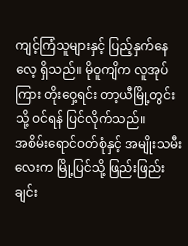ကျင့်ကြံသူများနှင့် ပြည့်နှက်နေလေ့ ရှိသည်။ မိုဝူကျိက လူအုပ်ကြား တိုးဝှေ့ရင်း တာ့ယီမြို့တွင်းသို့ ဝင်ရန် ပြင်လိုက်သည်။
အစိမ်းရောင်ဝတ်စုံနှင့် အမျိုးသမီးလေးက မြို့ပြင်သို့ ဖြည်းဖြည်းချင်း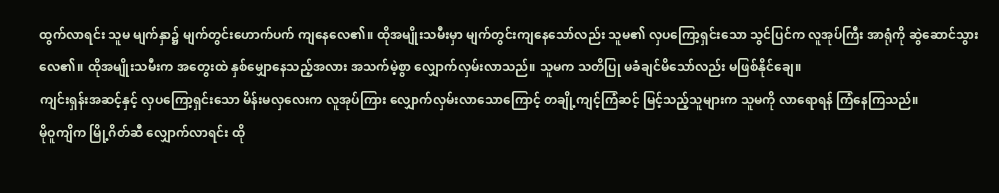ထွက်လာရင်း သူမ မျက်နှာ၌ မျက်တွင်းဟောက်ပက် ကျနေလေ၏။ ထိုအမျိုးသမီးမှာ မျက်တွင်းကျနေသော်လည်း သူမ၏ လှပကြော့ရှင်းသော သွင်ပြင်က လူအုပ်ကြီး အာရုံကို ဆွဲဆောင်သွားလေ၏။ ထိုအမျိုးသမီးက အတွေးထဲ နှစ်မျှောနေသည့်အလား အသက်မဲ့စွာ လျှောက်လှမ်းလာသည်။ သူမက သတိပြု မခံချင်မိသော်လည်း မဖြစ်နိုင်ချေ။
ကျင်းရှန်းအဆင့်နှင့် လှပကြော့ရှင်းသော မိန်းမလှလေးက လူအုပ်ကြား လျှောက်လှမ်းလာသောကြောင့် တချို့ကျင့်ကြံဆင့် မြင့်သည့်သူများက သူမကို လာရောရန် ကြံနေကြသည်။
မိုဝူကျိက မြို့ဂိတ်ဆီ လျှောက်လာရင်း ထို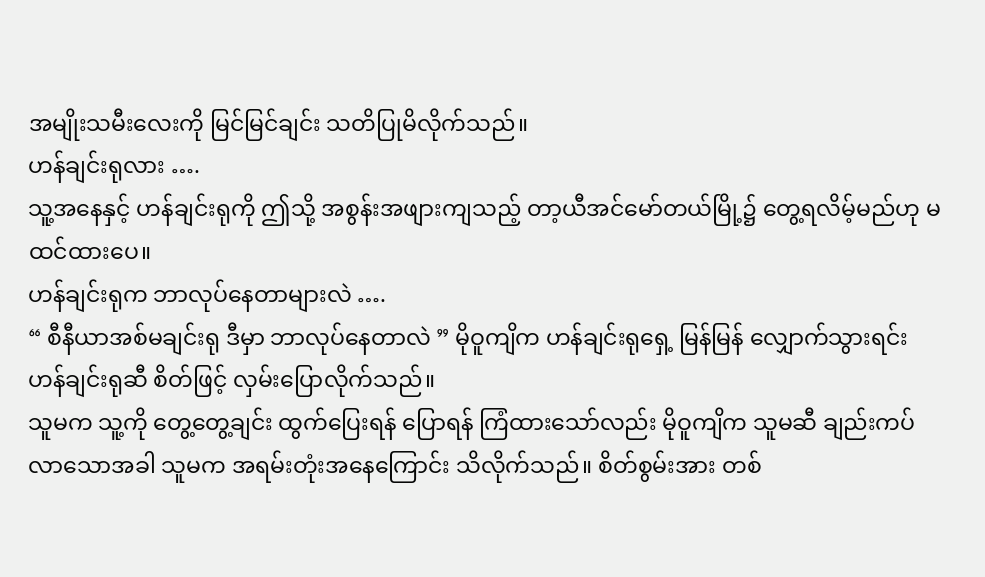အမျိုးသမီးလေးကို မြင်မြင်ချင်း သတိပြုမိလိုက်သည်။
ဟန်ချင်းရုလား ….
သူ့အနေနှင့် ဟန်ချင်းရုကို ဤသို့ အစွန်းအဖျားကျသည့် တာ့ယီအင်မော်တယ်မြို့၌ တွေ့ရလိမ့်မည်ဟု မထင်ထားပေ။
ဟန်ချင်းရုက ဘာလုပ်နေတာများလဲ ….
“ စီနီယာအစ်မချင်းရု ဒီမှာ ဘာလုပ်နေတာလဲ ” မိုဝူကျိက ဟန်ချင်းရုရှေ့ မြန်မြန် လျှောက်သွားရင်း ဟန်ချင်းရုဆီ စိတ်ဖြင့် လှမ်းပြောလိုက်သည်။
သူမက သူ့ကို တွေ့တွေ့ချင်း ထွက်ပြေးရန် ပြောရန် ကြံထားသော်လည်း မိုဝူကျိက သူမဆီ ချည်းကပ်လာသောအခါ သူမက အရမ်းတုံးအနေကြောင်း သိလိုက်သည်။ စိတ်စွမ်းအား တစ်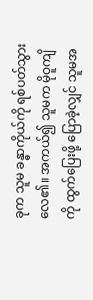ခုက သူမ ခန္ဓာကိုယ်ကို ရစ်ပတ်သွားလေ၏။ အကယ်၍ သူမက မိုဝူကျိကို ထွက်ပြေးဖို့ ပြောခဲ့လျှင် သူမအ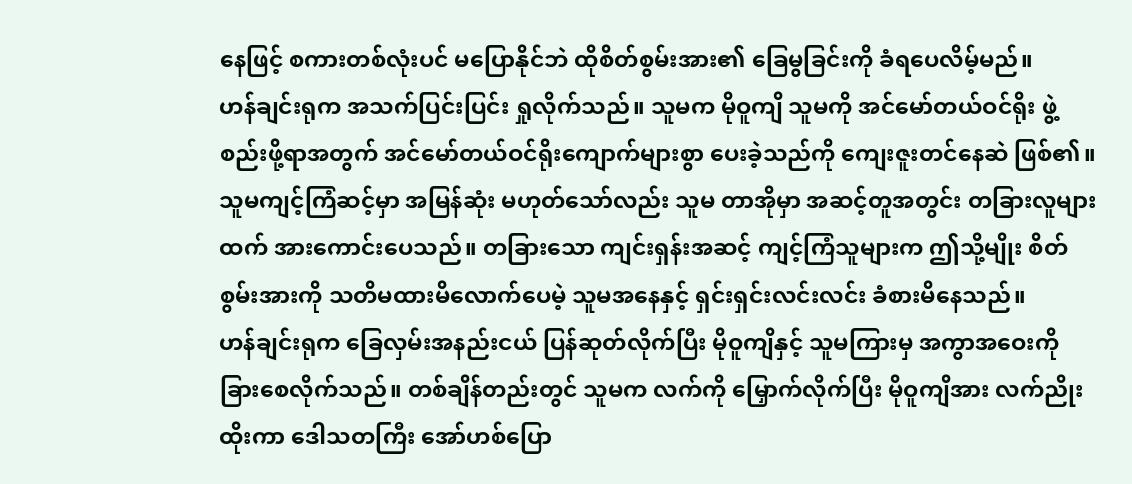နေဖြင့် စကားတစ်လုံးပင် မပြောနိုင်ဘဲ ထိုစိတ်စွမ်းအား၏ ခြေမွခြင်းကို ခံရပေလိမ့်မည်။
ဟန်ချင်းရုက အသက်ပြင်းပြင်း ရှုလိုက်သည်။ သူမက မိုဝူကျိ သူမကို အင်မော်တယ်ဝင်ရိုး ဖွဲ့စည်းဖို့ရာအတွက် အင်မော်တယ်ဝင်ရိုးကျောက်များစွာ ပေးခဲ့သည်ကို ကျေးဇူးတင်နေဆဲ ဖြစ်၏။ သူမကျင့်ကြံဆင့်မှာ အမြန်ဆုံး မဟုတ်သော်လည်း သူမ တာအိုမှာ အဆင့်တူအတွင်း တခြားလူများထက် အားကောင်းပေသည်။ တခြားသော ကျင်းရှန်းအဆင့် ကျင့်ကြံသူများက ဤသို့မျိုး စိတ်စွမ်းအားကို သတိမထားမိလောက်ပေမဲ့ သူမအနေနှင့် ရှင်းရှင်းလင်းလင်း ခံစားမိနေသည်။
ဟန်ချင်းရုက ခြေလှမ်းအနည်းငယ် ပြန်ဆုတ်လိုက်ပြီး မိုဝူကျိနှင့် သူမကြားမှ အကွာအဝေးကို ခြားစေလိုက်သည်။ တစ်ချိန်တည်းတွင် သူမက လက်ကို မြှောက်လိုက်ပြီး မိုဝူကျိအား လက်ညိုးထိုးကာ ဒေါသတကြီး အော်ဟစ်ပြော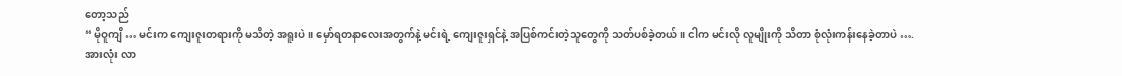တော့သည်
“ မိုဝူကျိ … မင်းက ကျေးဇူးတရားကို မသိတဲ့ အရူးပဲ။ မှော်ရတနာလေးအတွက်နဲ့ မင်းရဲ့ ကျေးဇူးရှင်နဲ့ အပြစ်ကင်းတဲ့သူတွေကို သတ်ပစ်ခဲ့တယ်။ ငါက မင်းလို လူမျိုးကို သိတာ စုံလုံးကန်းနေခဲ့တာပဲ ….
အားလုံး လာ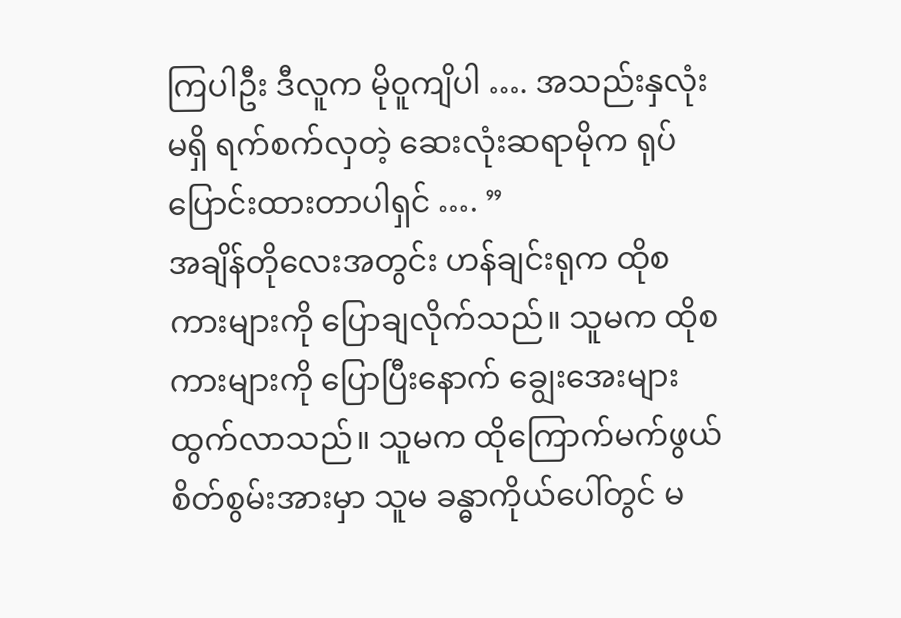ကြပါဦး ဒီလူက မိုဝူကျိပါ …. အသည်းနှလုံးမရှိ ရက်စက်လှတဲ့ ဆေးလုံးဆရာမိုက ရုပ်ပြောင်းထားတာပါရှင် …. ”
အချိန်တိုလေးအတွင်း ဟန်ချင်းရုက ထိုစကားများကို ပြောချလိုက်သည်။ သူမက ထိုစကားများကို ပြောပြီးနောက် ချွေးအေးများ ထွက်လာသည်။ သူမက ထိုကြောက်မက်ဖွယ် စိတ်စွမ်းအားမှာ သူမ ခန္ဓာကိုယ်ပေါ်တွင် မ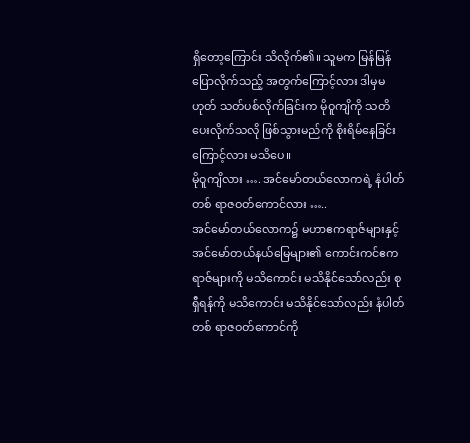ရှိတော့ကြောင်း သိလိုက်၏။ သူမက မြန်မြန် ပြောလိုက်သည့် အတွက်ကြောင့်လား ဒါမှမဟုတ် သတ်ပစ်လိုက်ခြင်းက မိုဝူကျိကို သတိပေးလိုက်သလို ဖြစ်သွားမည်ကို စိုးရိမ်နေခြင်းကြောင့်လား မသိပေ။
မိုဝူကျိလား …. အင်မော်တယ်လောကရဲ့ နံပါတ်တစ် ရာဇဝတ်ကောင်လား …..
အင်မော်တယ်လောက၌ မဟာဧကရာဇ်များနှင့် အင်မော်တယ်နယ်မြေများ၏ ကောင်းကင်ဧကရာဇ်များကို မသိကောင်း မသိနိုင်သော်လည်း စုရှီရန်ကို မသိကောင်း မသိနိုင်သော်လည်း နံပါတ်တစ် ရာဇဝတ်ကောင်ကို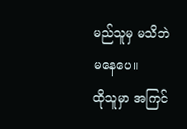မည်သူမှ မသိဘဲ မနေပေ။
ထိုသူမှာ အကြင်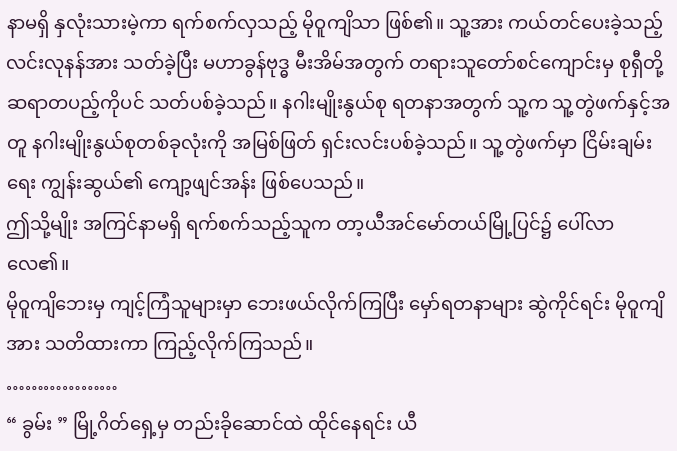နာမရှိ နှလုံးသားမဲ့ကာ ရက်စက်လှသည့် မိုဝူကျိသာ ဖြစ်၏။ သူ့အား ကယ်တင်ပေးခဲ့သည့် လင်းလုနန်အား သတ်ခဲ့ပြီး မဟာခွန်ဗုဒ္ဓ မီးအိမ်အတွက် တရားသူတော်စင်ကျောင်းမှ စုရှီတို့ ဆရာတပည့်ကိုပင် သတ်ပစ်ခဲ့သည်။ နဂါးမျိုးနွယ်စု ရတနာအတွက် သူ့က သူ့တွဲဖက်နှင့်အတူ နဂါးမျိုးနွယ်စုတစ်ခုလုံးကို အမြစ်ဖြတ် ရှင်းလင်းပစ်ခဲ့သည်။ သူ့တွဲဖက်မှာ ငြိမ်းချမ်းရေး ကျွန်းဆွယ်၏ ကျော့ဖျင်အန်း ဖြစ်ပေသည်။
ဤသို့မျိုး အကြင်နာမရှိ ရက်စက်သည့်သူက တာ့ယီအင်မော်တယ်မြို့ပြင်၌ ပေါ်လာလေ၏။
မိုဝူကျိဘေးမှ ကျင့်ကြံသူများမှာ ဘေးဖယ်လိုက်ကြပြီး မှော်ရတနာများ ဆွဲကိုင်ရင်း မိုဝူကျိအား သတိထားကာ ကြည့်လိုက်ကြသည်။
………………
“ ခွမ်း ” မြို့ဂိတ်ရှေ့မှ တည်းခိုဆောင်ထဲ ထိုင်နေရင်း ယီ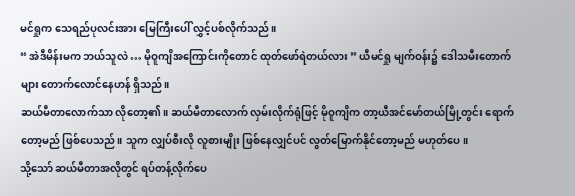မင်ရှုက သေရည်ပုလင်းအား မြေကြီးပေါ် လွှင့်ပစ်လိုက်သည်။
“ အဲဒီမိန်းမက ဘယ်သူလဲ … မိုဝူကျိအကြောင်းကိုတောင် ထုတ်ဖော်ရဲတယ်လား ” ယီမင်ရှု မျက်ဝန်း၌ ဒေါသမီးတောက်များ တောက်လောင်နေဟန် ရှိသည်။
ဆယ်မီတာလောက်သာ လိုတော့၏။ ဆယ်မီတာလောက် လှမ်းလိုက်ရုံဖြင့် မိုဝူကျိက တာ့ယီအင်မော်တယ်မြို့တွင်း ရောက်တော့မည် ဖြစ်ပေသည်။ သူက လျှပ်စီးလို လူစားမျိုး ဖြစ်နေလျှင်ပင် လွတ်မြောက်နိုင်တော့မည် မဟုတ်ပေ။
သို့သော် ဆယ်မီတာအလိုတွင် ရပ်တန့်လိုက်ပေ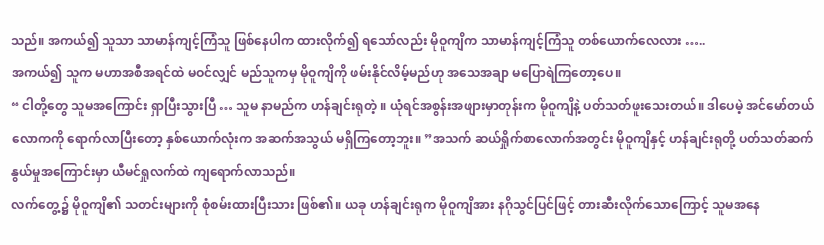သည်။ အကယ်၍ သူသာ သာမာန်ကျင့်ကြံသူ ဖြစ်နေပါက ထားလိုက်၍ ရသော်လည်း မိုဝူကျိက သာမာန်ကျင့်ကြံသူ တစ်ယောက်လေလား …..
အကယ်၍ သူက မဟာအစီအရင်ထဲ မဝင်လျှင် မည်သူကမှ မိုဝူကျိကို ဖမ်းနိုင်လိမ့်မည်ဟု အသေအချာ မပြောရဲကြတော့ပေ။
“ ငါတို့တွေ သူမအကြောင်း ရှာပြီးသွားပြီ … သူမ နာမည်က ဟန်ချင်းရုတဲ့ ။ ယုံရင်အစွန်းအဖျားမှာတုန်းက မိုဝူကျိနဲ့ ပတ်သတ်ဖူးသေးတယ်။ ဒါပေမဲ့ အင်မော်တယ်လောကကို ရောက်လာပြီးတော့ နှစ်ယောက်လုံးက အဆက်အသွယ် မရှိကြတော့ဘူး။ ”အသက် ဆယ်ရှိုက်စာလောက်အတွင်း မိုဝူကျိနှင့် ဟန်ချင်းရုတို့ ပတ်သတ်ဆက်နွယ်မှုအကြောင်းမှာ ယီမင်ရှုလက်ထဲ ကျရောက်လာသည်။
လက်တွေ့၌ မိုဝူကျိ၏ သတင်းများကို စုံစမ်းထားပြီးသား ဖြစ်၏။ ယခု ဟန်ချင်းရုက မိုဝူကျိအား နဂိုသွင်ပြင်ဖြင့် တားဆီးလိုက်သောကြောင့် သူမအနေ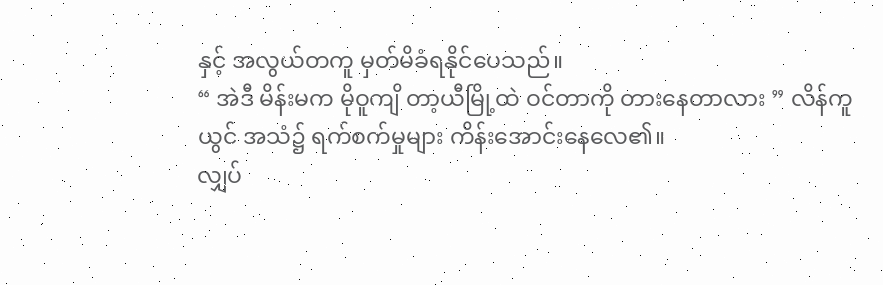နှင့် အလွယ်တကူ မှတ်မိခံရနိုင်ပေသည်။
“ အဲဒီ မိန်းမက မိုဝူကျိ တာ့ယီမြို့ထဲ ဝင်တာကို တားနေတာလား ” လိန်ကူယွင် အသံ၌ ရက်စက်မှုများ ကိန်းအောင်းနေလေ၏။
လျှပ်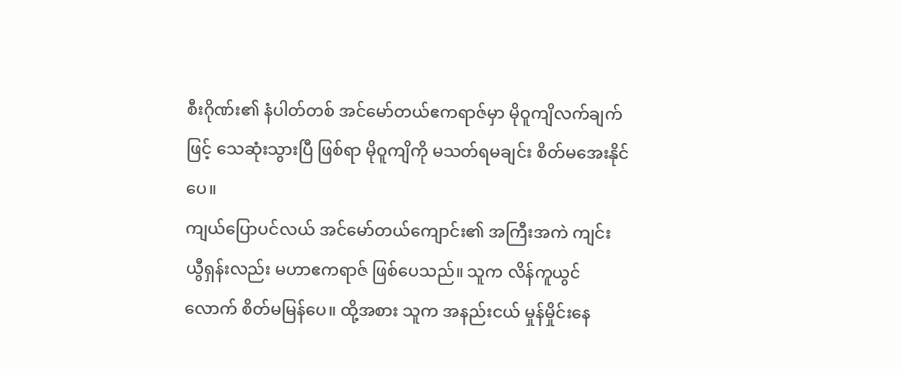စီးဂိုဏ်း၏ နံပါတ်တစ် အင်မော်တယ်ဧကရာဇ်မှာ မိုဝူကျိလက်ချက်ဖြင့် သေဆုံးသွားပြီ ဖြစ်ရာ မိုဝူကျိကို မသတ်ရမချင်း စိတ်မအေးနိုင်ပေ။
ကျယ်ပြောပင်လယ် အင်မော်တယ်ကျောင်း၏ အကြီးအကဲ ကျင်းယွီရှန်းလည်း မဟာဧကရာဇ် ဖြစ်ပေသည်။ သူက လိန်ကူယွင်လောက် စိတ်မမြန်ပေ။ ထို့အစား သူက အနည်းငယ် မှုန်မှိုင်းနေ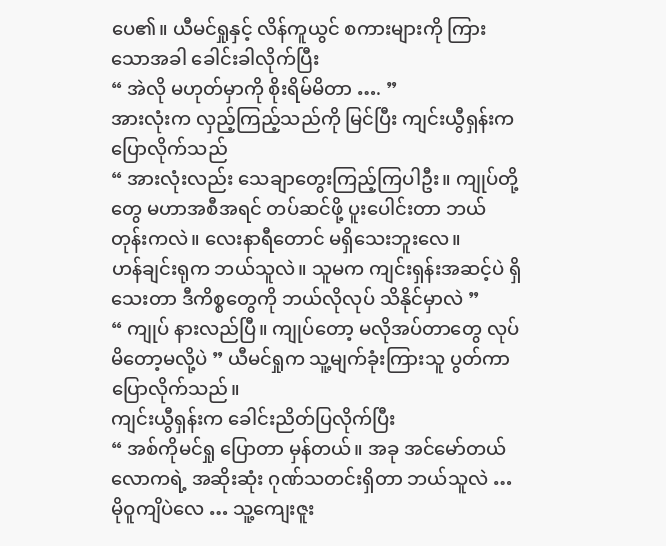ပေ၏။ ယီမင်ရှုနှင့် လိန်ကူယွင် စကားများကို ကြားသောအခါ ခေါင်းခါလိုက်ပြီး
“ အဲလို မဟုတ်မှာကို စိုးရိမ်မိတာ …. ”
အားလုံးက လှည့်ကြည့်သည်ကို မြင်ပြီး ကျင်းယွီရှန်းက ပြောလိုက်သည်
“ အားလုံးလည်း သေချာတွေးကြည့်ကြပါဦး။ ကျုပ်တို့တွေ မဟာအစီအရင် တပ်ဆင်ဖို့ ပူးပေါင်းတာ ဘယ်တုန်းကလဲ။ လေးနာရီတောင် မရှိသေးဘူးလေ။
ဟန်ချင်းရုက ဘယ်သူလဲ။ သူမက ကျင်းရှန်းအဆင့်ပဲ ရှိသေးတာ ဒီကိစ္စတွေကို ဘယ်လိုလုပ် သိနိုင်မှာလဲ ”
“ ကျုပ် နားလည်ပြီ။ ကျုပ်တော့ မလိုအပ်တာတွေ လုပ်မိတော့မလို့ပဲ ” ယီမင်ရှုက သူ့မျက်ခုံးကြားသူ ပွတ်ကာ ပြောလိုက်သည်။
ကျင်းယွီရှန်းက ခေါင်းညိတ်ပြလိုက်ပြီး
“ အစ်ကိုမင်ရှု ပြောတာ မှန်တယ်။ အခု အင်မော်တယ်လောကရဲ့ အဆိုးဆုံး ဂုဏ်သတင်းရှိတာ ဘယ်သူလဲ … မိုဝူကျိပဲလေ … သူ့ကျေးဇူး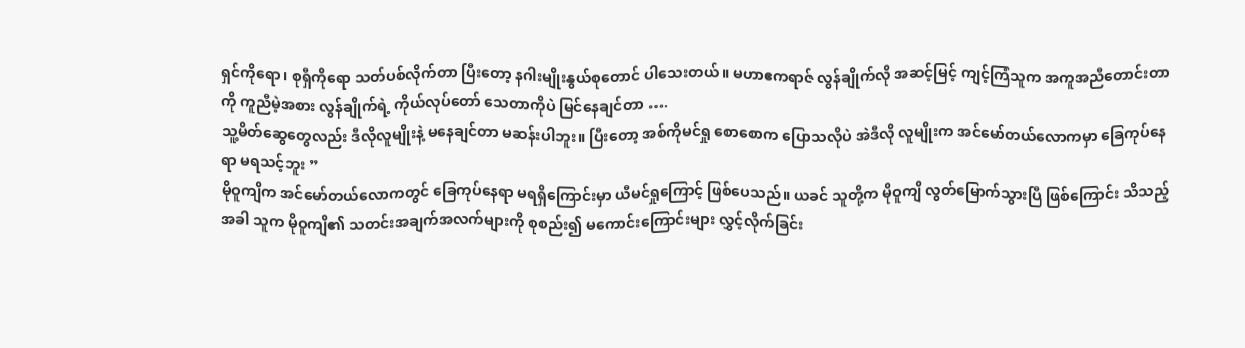ရှင်ကိုရော၊ စုရှီကိုရော သတ်ပစ်လိုက်တာ ပြီးတော့ နဂါးမျိုးနွယ်စုတောင် ပါသေးတယ်။ မဟာဧကရာဇ် လွန်ချိုက်လို အဆင့်မြင့် ကျင့်ကြံသူက အကူအညီတောင်းတာကို ကူညီမဲ့အစား လွန်ချိုက်ရဲ့ ကိုယ်လုပ်တော် သေတာကိုပဲ မြင်နေချင်တာ ….
သူ့မိတ်ဆွေတွေလည်း ဒီလိုလူမျိုးနဲ့ မနေချင်တာ မဆန်းပါဘူး။ ပြီးတော့ အစ်ကိုမင်ရှု စောစောက ပြောသလိုပဲ အဲဒီလို လူမျိုးက အင်မော်တယ်လောကမှာ ခြေကုပ်နေရာ မရသင့်ဘူး ”
မိုဝူကျိက အင်မော်တယ်လောကတွင် ခြေကုပ်နေရာ မရရှိကြောင်းမှာ ယီမင်ရှုကြောင့် ဖြစ်ပေသည်။ ယခင် သူတို့က မိုဝူကျိ လွတ်မြောက်သွားပြီ ဖြစ်ကြောင်း သိသည့်အခါ သူက မိုဝူကျိ၏ သတင်းအချက်အလက်များကို စုစည်း၍ မကောင်းကြောင်းများ လွှင့်လိုက်ခြင်း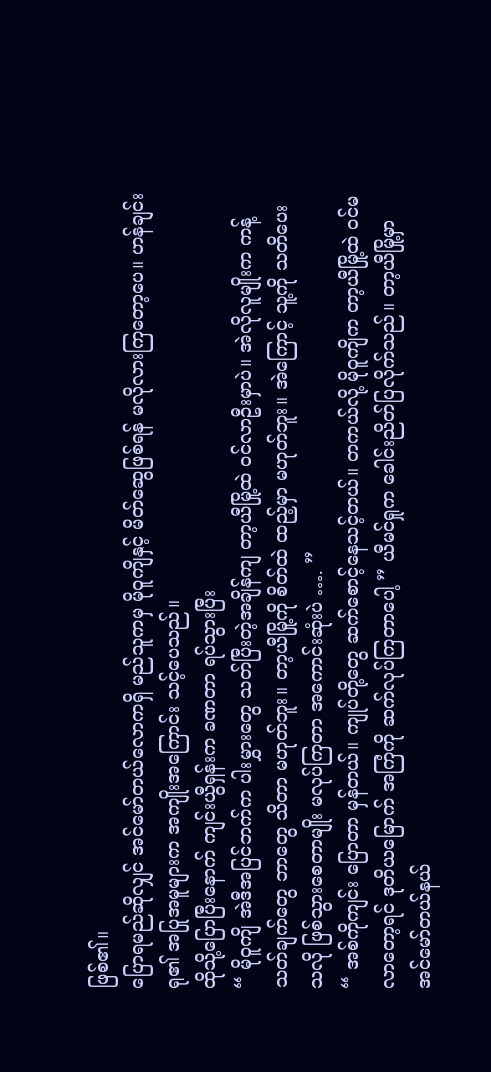ဖြစ်၏။
ပြောရမည်ဆိုလျှင် အင်မော်တယ်လောကရှိ မည်သူကမှ မိုဝူကျိနှင့် မိတ်ဆွေဖြစ်ရန် မလိုလားကြတော့ပေ။ ဟန်ချင်းရု၏ အပြုအမူများက အကျိုးအကြောင်း သင့်ပေသည်။
ထိုသို့ပြောပြီးနောက် ကျင်းယွီရှန်းက ခဏတာ ရပ်သွားပြီး
“ မိုဝူကျိ အဲဒီအပြင်ဘက်က ပါးမွှားတွေ သတ်ပြီးတဲ့အချိန်ကျ တာ့ယီမြို့ထဲ ဝင်လာဦးမှာပဲ။ အဲလိုလူမျိုးက ကန့်သတ်ချက်တွေ ဘာတွေ သိတာ မဟုတ်ဘူး။ တာ့ယီမြို့ကို စိတ်ထဲ ထည့်မှာ မဟုတ်ဘူး။ အဲကြောင့် သူ့ကို သတိပေးသလို ဖြစ်သွားစေတာမျိုး မလုပ်ကြတာ အကောင်းဆုံးပဲ …. ”
“ အစ်ကိုကျင်း ပြောတာ မှန်တယ်။ ကျုပ်တို့တွေ ဆက်စောင့်နေသင့်တယ်။ တကယ်လို့ မိုဝူကျိက တာ့ယီမြို့ထဲ ဝင်မလာတော့ရင် ဒုတိယမြောက် အကြံကို ဆက်လုပ်ကြတာပေါ့ ” ယီမင်ရှုက ခေါင်းညိတ်ပြလိုက်သည်။ တာ့ယီမြို့မှာ အင်မော်တယ်နယ်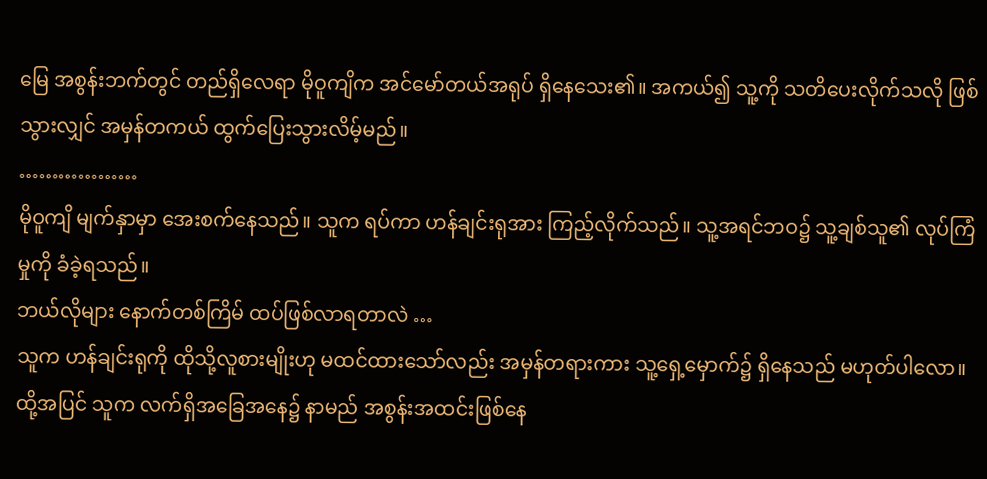မြေ အစွန်းဘက်တွင် တည်ရှိလေရာ မိုဝူကျိက အင်မော်တယ်အရုပ် ရှိနေသေး၏။ အကယ်၍ သူ့ကို သတိပေးလိုက်သလို ဖြစ်သွားလျှင် အမှန်တကယ် ထွက်ပြေးသွားလိမ့်မည်။
………………
မိုဝူကျိ မျက်နှာမှာ အေးစက်နေသည်။ သူက ရပ်ကာ ဟန်ချင်းရုအား ကြည့်လိုက်သည်။ သူ့အရင်ဘဝ၌ သူ့ချစ်သူ၏ လုပ်ကြံမှုကို ခံခဲ့ရသည်။
ဘယ်လိုများ နောက်တစ်ကြိမ် ထပ်ဖြစ်လာရတာလဲ …
သူက ဟန်ချင်းရုကို ထိုသို့လူစားမျိုးဟု မထင်ထားသော်လည်း အမှန်တရားကား သူ့ရှေ့မှောက်၌ ရှိနေသည် မဟုတ်ပါလော။ ထို့အပြင် သူက လက်ရှိအခြေအနေ၌ နာမည် အစွန်းအထင်းဖြစ်နေ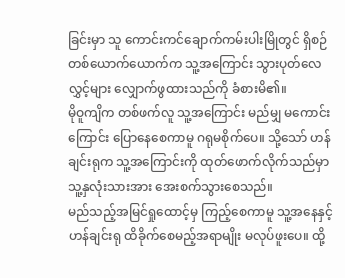ခြင်းမှာ သူ ကောင်းကင်ချောက်ကမ်းပါးမြိုတွင် ရှိစဉ် တစ်ယောက်ယောက်က သူ့အကြောင်း သွားပုတ်လေလွှင့်များ လျှောက်ဖွထားသည်ကို ခံစားမိ၏။
မိုဝူကျိက တစ်ဖက်လူ သူ့အကြောင်း မည်မျှ မကောင်းကြောင်း ပြောနေစေကာမူ ဂရုမစိုက်ပေ။ သို့သော် ဟန်ချင်းရုက သူ့အကြောင်းကို ထုတ်ဖောက်လိုက်သည်မှာ သူ့နှလုံးသားအား အေးစက်သွားစေသည်။
မည်သည့်အမြင်ရှုထောင့်မှ ကြည့်စေကာမူ သူ့အနေနှင့် ဟန်ချင်းရု ထိခိုက်စေမည့်အရာမျိုး မလုပ်ဖူးပေ။ ထို့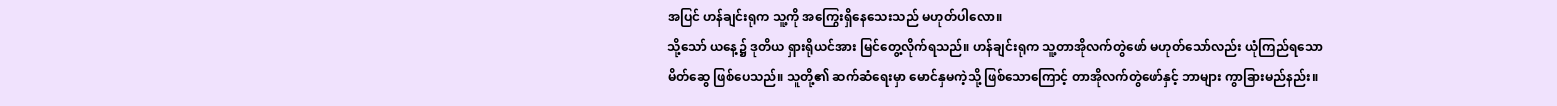အပြင် ဟန်ချင်းရုက သူ့ကို အကြွေးရှိနေသေးသည် မဟုတ်ပါလော။
သို့သော် ယနေ့၌ ဒုတိယ ရှားရိုယင်အား မြင်တွေ့လိုက်ရသည်။ ဟန်ချင်းရုက သူ့တာအိုလက်တွဲဖော် မဟုတ်သော်လည်း ယုံကြည်ရသော မိတ်ဆွေ ဖြစ်ပေသည်။ သူတို့၏ ဆက်ဆံရေးမှာ မောင်နှမကဲ့သို့ ဖြစ်သောကြောင့် တာအိုလက်တွဲဖော်နှင့် ဘာများ ကွာခြားမည်နည်း။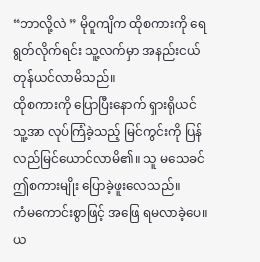“ဘာလို့လဲ ” မိုဝူကျိက ထိုစကားကို ရေရွတ်လိုက်ရင်း သူ့လက်မှာ အနည်းငယ် တုန်ယင်လာမိသည်။
ထိုစကားကို ပြောပြီးနောက် ရှားရိုယင် သူ့အာ လုပ်ကြံခဲ့သည့် မြင်ကွင်းကို ပြန်လည်မြင်ယောင်လာမိ၏။ သူ မသေခင် ဤစကားမျိုး ပြောခဲ့ဖူးလေသည်။
ကံမကောင်းစွာဖြင့် အဖြေ ရမလာခဲ့ပေ။ ယ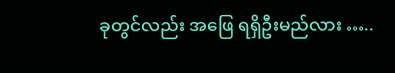ခုတွင်လည်း အဖြေ ရရှိဦးမည်လား …..